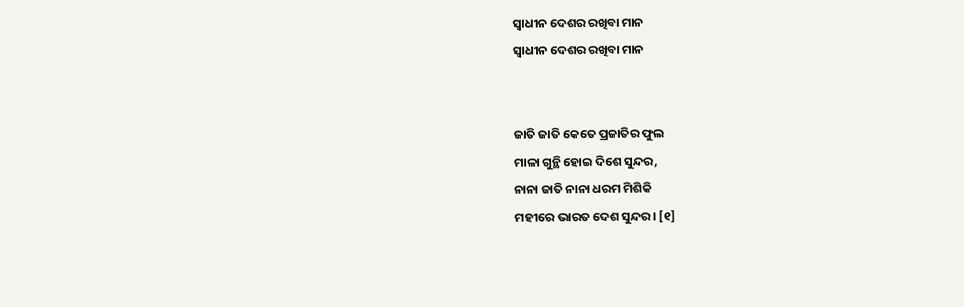ସ୍ୱାଧୀନ ଦେଶର ରଖିବା ମାନ
ସ୍ୱାଧୀନ ଦେଶର ରଖିବା ମାନ


ଜାତି ଜାତି କେତେ ପ୍ରଜାତିର ଫୁଲ
ମାଳା ଗୁନ୍ଥି ହୋଇ ଦିଶେ ସୁନ୍ଦର,
ନାନା ଜାତି ନାନା ଧରମ ମିଶିକି
ମହୀରେ ଭାରତ ଦେଶ ସୁନ୍ଦର। [୧]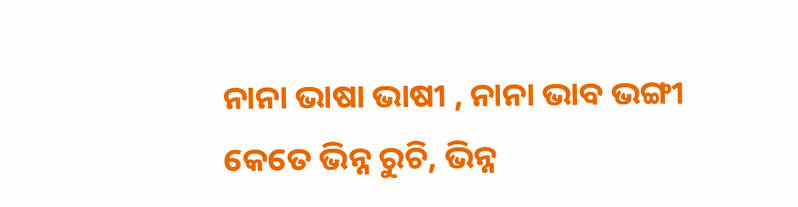ନାନା ଭାଷା ଭାଷୀ , ନାନା ଭାବ ଭଙ୍ଗୀ
କେତେ ଭିନ୍ନ ରୁଚି, ଭିନ୍ନ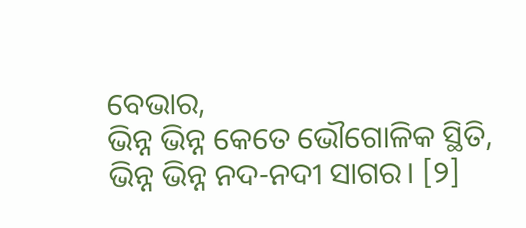ବେଭାର,
ଭିନ୍ନ ଭିନ୍ନ କେତେ ଭୌଗୋଳିକ ସ୍ଥିତି,
ଭିନ୍ନ ଭିନ୍ନ ନଦ-ନଦୀ ସାଗର। [୨]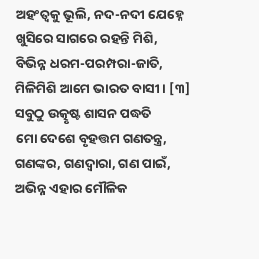ଅହଂତ୍ୱକୁ ଭୂଲି, ନଦ-ନଦୀ ଯେହ୍ନେ
ଖୁସିରେ ସାଗରେ ରହନ୍ତି ମିଶି,
ବିଭିନ୍ନ ଧରମ-ପରମ୍ପରା-ଜାତି,
ମିଳିମିଶି ଆମେ ଭାରତ ବାସୀ। [୩]
ସବୁଠୁ ଉତ୍କୃଷ୍ଟ ଶାସନ ପଦ୍ଧତି
ମୋ ଦେଶେ ବୃହତ୍ତମ ଗଣତନ୍ତ୍ର,
ଗଣଙ୍କର, ଗଣଦ୍ୱାରା, ଗଣ ପାଇଁ,
ଅଭିନ୍ନ ଏହାର ମୌଳିକ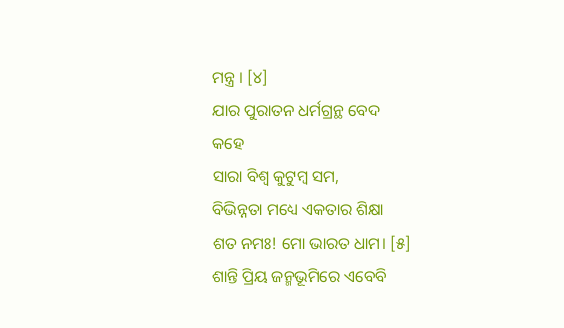ମନ୍ତ୍ର । [୪]
ଯାର ପୁରାତନ ଧର୍ମଗ୍ରନ୍ଥ ବେଦ
କହେ
ସାରା ବିଶ୍ବ କୁଟୁମ୍ବ ସମ,
ବିଭିନ୍ନତା ମଧ୍ୟେ ଏକତାର ଶିକ୍ଷା
ଶତ ନମଃ! ମୋ ଭାରତ ଧାମ। [୫]
ଶାନ୍ତି ପ୍ରିୟ ଜନ୍ମଭୂମିରେ ଏବେବି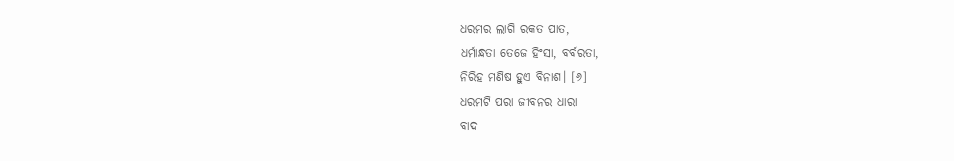ଧରମର ଲାଗି ରକତ ପାତ,
ଧର୍ମାନ୍ଧତା ତେଜେ ହିଂସା, ବର୍ବରତା,
ନିରିହ ମଣିଷ ହୁଏ ବିନାଶ। [୬]
ଧରମଟି ପରା ଜୀବନର ଧାରା
ବାଦ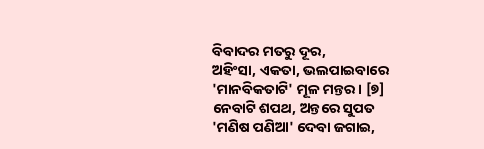ବିବାଦର ମତରୁ ଦୂର,
ଅହିଂସା, ଏକତା, ଭଲପାଇବାରେ
'ମାନବିକତାଟି' ମୂଳ ମନ୍ତର। [୭]
ନେବାଟି ଶପଥ, ଅନ୍ତରେ ସୁପତ
'ମଣିଷ ପଣିଆ' ଦେବା ଜଗାଇ,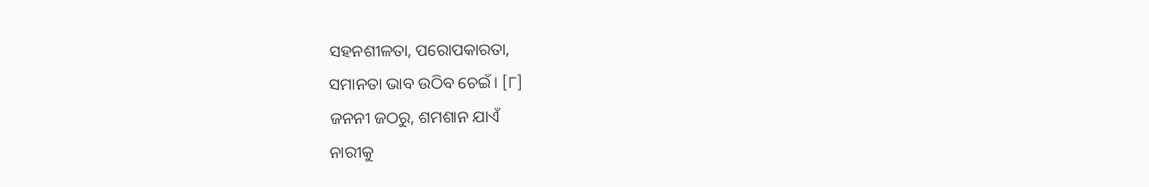ସହନଶୀଳତା, ପରୋପକାରତା,
ସମାନତା ଭାବ ଉଠିବ ଚେଇଁ। [୮]
ଜନନୀ ଜଠରୁ, ଶମଶାନ ଯାଏଁ
ନାରୀକୁ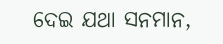ଦେଇ ଯଥା ସନମାନ,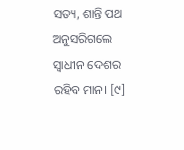ସତ୍ୟ, ଶାନ୍ତି ପଥ ଅନୁସରିଗଲେ
ସ୍ୱାଧୀନ ଦେଶର ରହିବ ମାନ। [୯]